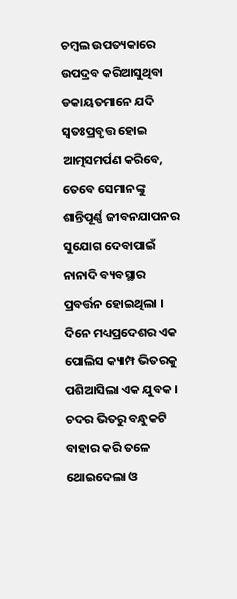ଚମ୍ବଲ ଉପତ୍ୟକାରେ ଉପଦ୍ରବ କରିଆସୁଥିବା ଡକାୟତମାନେ ଯଦି ସ୍ୱତଃପ୍ରବୃତ୍ତ ହୋଇ ଆତ୍ମସମର୍ପଣ କରିବେ, ତେବେ ସେମାନଙ୍କୁ ଶାନ୍ତିପୂର୍ଣ୍ଣ ଜୀବନଯାପନର ସୁଯୋଗ ଦେବାପାଇଁ ନାନାଦି ବ୍ୟବସ୍ଥାର ପ୍ରବର୍ତ୍ତନ ହୋଇଥିଲା । ଦିନେ ମଧ୍ୟପ୍ରଦେଶର ଏକ ପୋଲିସ କ୍ୟାମ୍ପ ଭିତରକୁ ପଶିଆସିଲା ଏକ ଯୁବକ । ଚଦର ଭିତରୁ ବନ୍ଧୁକଟି ବାହାର କରି ତଳେ ଥୋଇଦେଲା ଓ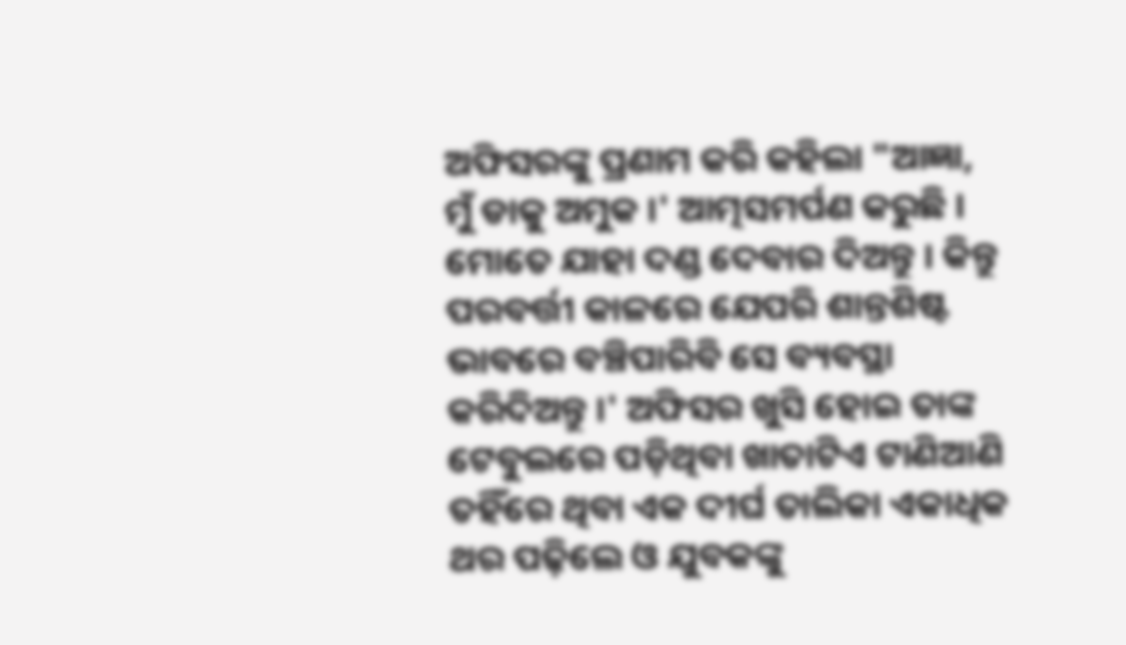ଅଫିସରଙ୍କୁ ପ୍ରଣାମ କରି କହିଲା "ଆଜ୍ଞା, ମୁଁ ଡାକୁ ଅମୁକ ।' ଆତ୍ମସମର୍ପଣ କରୁଛି । ମୋତେ ଯାହା ଦଣ୍ଡ ଦେବାର ଦିଅନ୍ତୁ । କିନ୍ତୁ ପରବର୍ତ୍ତୀ କାଳରେ ଯେପରି ଶାନ୍ତଶିଷ୍ଟ ଭାବରେ ବଞ୍ଚିପାରିବି ସେ ବ୍ୟବସ୍ଥା କରିଦିଅନ୍ତୁ ।' ଅଫିସର ଖୁସି ହୋଇ ତାଙ୍କ ଟେବୁଲରେ ପଡ଼ିଥିବା ଖାତାଟିଏ ଟାଣିଆଣି ତହିଁରେ ଥିବା ଏକ ଦୀର୍ଘ ତାଲିକା ଏକାଧିକ ଥର ପଢ଼ିଲେ ଓ ଯୁବକଙ୍କୁ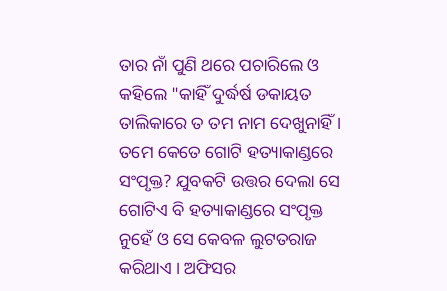ତାର ନାଁ ପୁଣି ଥରେ ପଚାରିଲେ ଓ କହିଲେ "କାହିଁ ଦୁର୍ଦ୍ଧର୍ଷ ଡକାୟତ ତାଲିକାରେ ତ ତମ ନାମ ଦେଖୁନାହିଁ । ତମେ କେତେ ଗୋଟି ହତ୍ୟାକାଣ୍ଡରେ ସଂପୃକ୍ତ? ଯୁବକଟି ଉତ୍ତର ଦେଲା ସେ ଗୋଟିଏ ବି ହତ୍ୟାକାଣ୍ଡରେ ସଂପୃକ୍ତ ନୁହେଁ ଓ ସେ କେବଳ ଲୁଟତରାଜ କରିଥାଏ । ଅଫିସର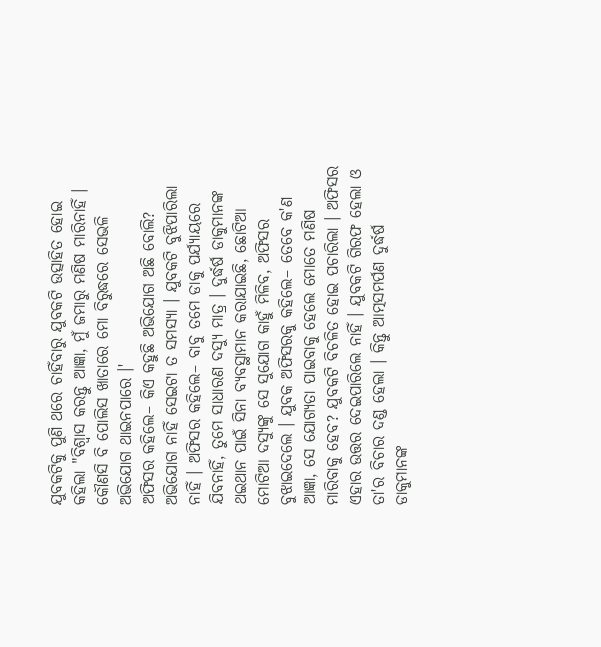ଯୁବକଟିକୁ ପୁଣି ଥରେ ଚାହିଁବାରୁ ଯୁବକଟି ଉତ୍ସାହିତ ହୋଇ କହିଲା "ବିଶ୍ୱାସ କରନ୍ତୁ ଆଜ୍ଞା, ମୁଁ ଜମାରୁ ମଣିଷ ମାରିନାହିଁ । କୌଣସି ବି ପୋଲିସ ଖାତାରେ ମୋ ବିରୁଦ୍ଧରେ ସେଭଳି ଅଭିଯୋଗ ଥାଇନପାରେ ।'
ଅଫିସର କହିଲେ– କିଏ କହୁଛି ଅଭିଯୋଗ ଅଛି ବୋଲି? ଅଭିଯୋଗ ନାହିଁ ସେଇଟା ତ ସମସ୍ୟା । ଯୁବକଟି ବୁଝିପାରିଲା ନାହିଁ । ଅଫିସର କହିଲେ– ବାବୁ ତମେ ଡାକୁ ପର୍ଯ୍ୟାୟରେ ଯିବନାହିଁ, ତୁମେ ସାଧାରଣ ଦସ୍ୟୁ ମାତ୍ର । ଦୁର୍ଦ୍ଧର୍ଷ ଡାକୁମାନଙ୍କ ଥଇଥାନ ପାଇଁ ସିନା ବ୍ୟବସ୍ଥାମାନ କରାଯାଇଛି, ଛୋଟିଆ ମୋଟିଆ ଦସ୍ୟୁଙ୍କୁ ସେ ସୁଯୋଗ କାହୁଁ ମିଳିବ, ଅଫିସର ବୁଝାଇଦେଲେ । ଯୁବକ ଅଫିସରକୁ କହିଲେ– ତେବେ କ'ଣ ଆଜ୍ଞା, ସେ ଯୋଗ୍ୟତା ପାଇବାକୁ ହେଲେ ମୋତେ ମଣିଷ ମାରିବାକୁ ହେବ? ଯୁବକଟି ବିଚଳିତ ହୋଇ ପଚାରିଲା । ଅଫିସର ଏହାର ଉତ୍ତର ଦେଇପାରିଲେ ନାହିଁ । ଯୁବକଟି ଗିରଫ ହେଲା ଓ ତା'ର ବିଚାର ଦଣ୍ଡ ହେଲା । କିନ୍ତୁ ଆତ୍ମସମର୍ପଣ ଦୁର୍ଦ୍ଧର୍ଷ ଡାକୁମାନଙ୍କ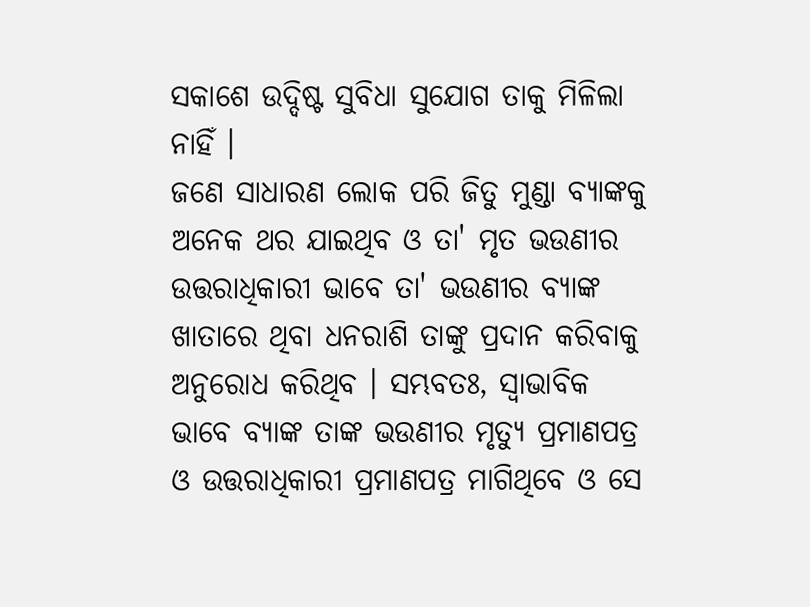ସକାଶେ ଉଦ୍ଦିଷ୍ଟ ସୁବିଧା ସୁଯୋଗ ତାକୁ ମିଳିଲା ନାହିଁ ।
ଜଣେ ସାଧାରଣ ଲୋକ ପରି ଜିତୁ ମୁଣ୍ଡା ବ୍ୟାଙ୍କକୁ ଅନେକ ଥର ଯାଇଥିବ ଓ ତା' ମୃତ ଭଉଣୀର ଉତ୍ତରାଧିକାରୀ ଭାବେ ତା' ଭଉଣୀର ବ୍ୟାଙ୍କ ଖାତାରେ ଥିବା ଧନରାଶି ତାଙ୍କୁ ପ୍ରଦାନ କରିବାକୁ ଅନୁରୋଧ କରିଥିବ । ସମ୍ଭବତଃ, ସ୍ୱାଭାବିକ ଭାବେ ବ୍ୟାଙ୍କ ତାଙ୍କ ଭଉଣୀର ମୃତ୍ୟୁ ପ୍ରମାଣପତ୍ର ଓ ଉତ୍ତରାଧିକାରୀ ପ୍ରମାଣପତ୍ର ମାଗିଥିବେ ଓ ସେ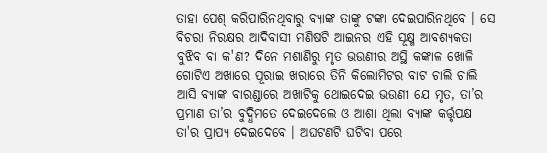ତାହା ପେଶ୍ କରିପାରିନଥିବାରୁ ବ୍ୟାଙ୍କ ତାଙ୍କୁ ଟଙ୍କା ଦେଇପାରିନଥିବେ । ସେ ବିଚରା ନିରକ୍ଷର ଆଦିବାସୀ ମଣିଷଟି ଆଇନର ଏହି ସୂକ୍ଷ୍ମ ଆବଶ୍ୟକତା ବୁଝିବ ବା କ'ଣ? ଦିନେ ମଶାଣିରୁ ମୃତ ଭଉଣୀର ଅସ୍ଥି କଙ୍କାଳ ଖୋଳି ଗୋଟିଏ ଅଖାରେ ପୂରାଇ ଖରାରେ ତିନି କିଲୋମିଟର ବାଟ ଚାଲି ଚାଲି ଆସି ବ୍ୟାଙ୍କ ବାରଣ୍ଡାରେ ଅଖାଟିକୁ ଥୋଇଦେଇ ଭଉଣୀ ଯେ ମୃତ, ତା’ର ପ୍ରମାଣ ତା’ର ବୁଦ୍ଧିମତେ ଦେଇଦେଲେ ଓ ଆଶା ଥିଲା ବ୍ୟାଙ୍କ କର୍ତ୍ତୃପକ୍ଷ ତା'ର ପ୍ରାପ୍ୟ ଦେଇଦେବେ । ଅଘଟଣଟି ଘଟିବା ପରେ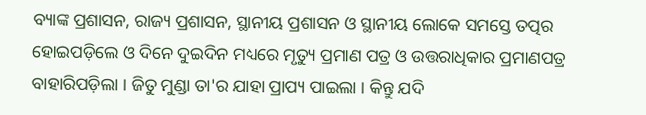ବ୍ୟାଙ୍କ ପ୍ରଶାସନ, ରାଜ୍ୟ ପ୍ରଶାସନ, ସ୍ଥାନୀୟ ପ୍ରଶାସନ ଓ ସ୍ଥାନୀୟ ଲୋକେ ସମସ୍ତେ ତତ୍ପର ହୋଇପଡ଼ିଲେ ଓ ଦିନେ ଦୁଇଦିନ ମଧ୍ୟରେ ମୃତ୍ୟୁ ପ୍ରମାଣ ପତ୍ର ଓ ଉତ୍ତରାଧିକାର ପ୍ରମାଣପତ୍ର ବାହାରିପଡ଼ିଲା । ଜିତୁ ମୁଣ୍ଡା ତା'ର ଯାହା ପ୍ରାପ୍ୟ ପାଇଲା । କିନ୍ତୁ ଯଦି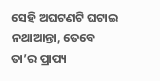ସେହି ଅଘଟଣଟି ଘଟାଇ ନଥାଆନ୍ତା, ତେବେ ତା’ର ପ୍ରାପ୍ୟ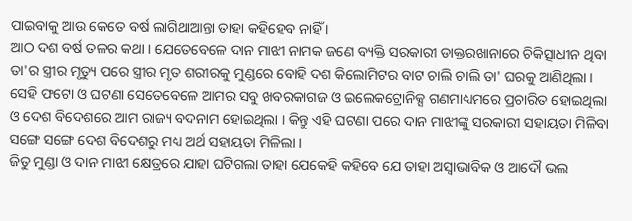ପାଇବାକୁ ଆଉ କେତେ ବର୍ଷ ଲାଗିଥାଆନ୍ତା ତାହା କହିହେବ ନାହିଁ ।
ଆଠ ଦଶ ବର୍ଷ ତଳର କଥା । ଯେତେବେଳେ ଦାନ ମାଝୀ ନାମକ ଜଣେ ବ୍ୟକ୍ତି ସରକାରୀ ଡାକ୍ତରଖାନାରେ ଚିକିତ୍ସାଧୀନ ଥିବା ତା'ର ସ୍ତ୍ରୀର ମୃତ୍ୟୁ ପରେ ସ୍ତ୍ରୀର ମୃତ ଶରୀରକୁ ମୁଣ୍ଡରେ ବୋହି ଦଶ କିଲୋମିଟର ବାଟ ଚାଲି ଚାଲି ତା' ଘରକୁ ଆଣିଥିଲା । ସେହି ଫଟୋ ଓ ଘଟଣା ସେତେବେଳେ ଆମର ସବୁ ଖବରକାଗଜ ଓ ଇଲେକଟ୍ରୋନିକ୍ସ ଗଣମାଧ୍ୟମରେ ପ୍ରଚାରିତ ହୋଇଥିଲା ଓ ଦେଶ ବିଦେଶରେ ଆମ ରାଜ୍ୟ ବଦନାମ ହୋଇଥିଲା । କିନ୍ତୁ ଏହି ଘଟଣା ପରେ ଦାନ ମାଝୀଙ୍କୁ ସରକାରୀ ସହାୟତା ମିଳିବା ସଙ୍ଗେ ସଙ୍ଗେ ଦେଶ ବିଦେଶରୁ ମଧ୍ୟ ଅର୍ଥ ସହାୟତା ମିଳିଲା ।
ଜିତୁ ମୁଣ୍ଡା ଓ ଦାନ ମାଝୀ କ୍ଷେତ୍ରରେ ଯାହା ଘଟିଗଲା ତାହା ଯେକେହି କହିବେ ଯେ ତାହା ଅସ୍ୱାଭାବିକ ଓ ଆଦୌ ଭଲ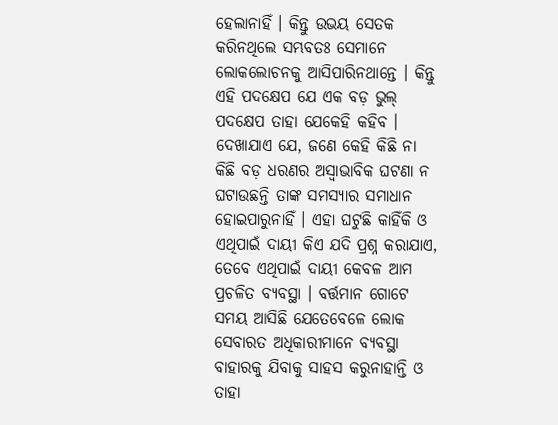ହେଲାନାହିଁ । କିନ୍ତୁ ଉଭୟ ସେତକ କରିନଥିଲେ ସମ୍ଭବତଃ ସେମାନେ ଲୋକଲୋଚନକୁ ଆସିପାରିନଥାନ୍ତେ । କିନ୍ତୁ ଏହି ପଦକ୍ଷେପ ଯେ ଏକ ବଡ଼ ଭୁଲ୍ ପଦକ୍ଷେପ ତାହା ଯେକେହି କହିବ । ଦେଖାଯାଏ ଯେ, ଜଣେ କେହି କିଛି ନା କିଛି ବଡ଼ ଧରଣର ଅସ୍ୱାଭାବିକ ଘଟଣା ନ ଘଟାଉଛନ୍ତି ତାଙ୍କ ସମସ୍ୟାର ସମାଧାନ ହୋଇପାରୁନାହିଁ । ଏହା ଘଟୁଛି କାହିଁକି ଓ ଏଥିପାଇଁ ଦାୟୀ କିଏ ଯଦି ପ୍ରଶ୍ନ କରାଯାଏ, ତେବେ ଏଥିପାଇଁ ଦାୟୀ କେବଳ ଆମ ପ୍ରଚଳିତ ବ୍ୟବସ୍ଥା । ବର୍ତ୍ତମାନ ଗୋଟେ ସମୟ ଆସିଛି ଯେତେବେଳେ ଲୋକ ସେବାରତ ଅଧିକାରୀମାନେ ବ୍ୟବସ୍ଥା ବାହାରକୁ ଯିବାକୁ ସାହସ କରୁନାହାନ୍ତି ଓ ତାହା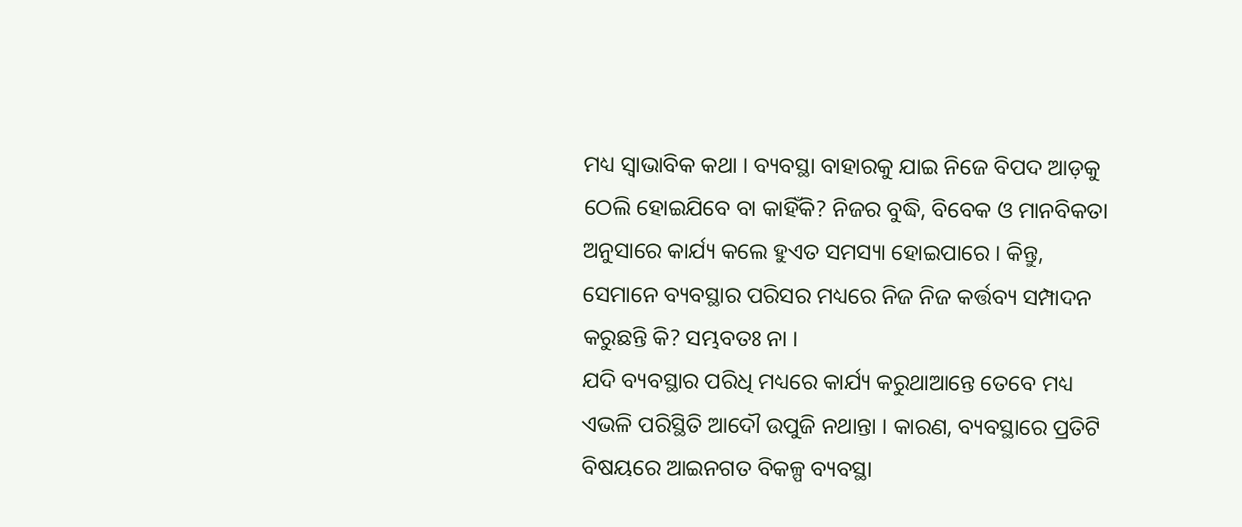ମଧ୍ୟ ସ୍ୱାଭାବିକ କଥା । ବ୍ୟବସ୍ଥା ବାହାରକୁ ଯାଇ ନିଜେ ବିପଦ ଆଡ଼କୁ ଠେଲି ହୋଇଯିବେ ବା କାହିଁକି? ନିଜର ବୁଦ୍ଧି, ବିବେକ ଓ ମାନବିକତା ଅନୁସାରେ କାର୍ଯ୍ୟ କଲେ ହୁଏତ ସମସ୍ୟା ହୋଇପାରେ । କିନ୍ତୁ, ସେମାନେ ବ୍ୟବସ୍ଥାର ପରିସର ମଧ୍ୟରେ ନିଜ ନିଜ କର୍ତ୍ତବ୍ୟ ସମ୍ପାଦନ କରୁଛନ୍ତି କି? ସମ୍ଭବତଃ ନା ।
ଯଦି ବ୍ୟବସ୍ଥାର ପରିଧି ମଧ୍ୟରେ କାର୍ଯ୍ୟ କରୁଥାଆନ୍ତେ ତେବେ ମଧ୍ୟ ଏଭଳି ପରିସ୍ଥିତି ଆଦୌ ଉପୁଜି ନଥାନ୍ତା । କାରଣ, ବ୍ୟବସ୍ଥାରେ ପ୍ରତିଟି ବିଷୟରେ ଆଇନଗତ ବିକଳ୍ପ ବ୍ୟବସ୍ଥା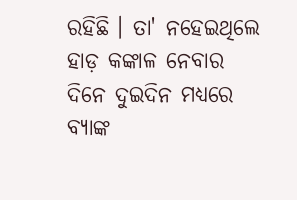ରହିଛି । ତା' ନହେଇଥିଲେ ହାଡ଼ କଙ୍କାଳ ନେବାର ଦିନେ ଦୁଇଦିନ ମଧ୍ୟରେ ବ୍ୟାଙ୍କ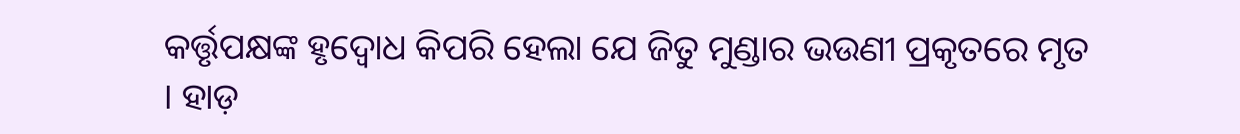କର୍ତ୍ତୃପକ୍ଷଙ୍କ ହୃଦ୍ବୋଧ କିପରି ହେଲା ଯେ ଜିତୁ ମୁଣ୍ଡାର ଭଉଣୀ ପ୍ରକୃତରେ ମୃତ । ହାଡ଼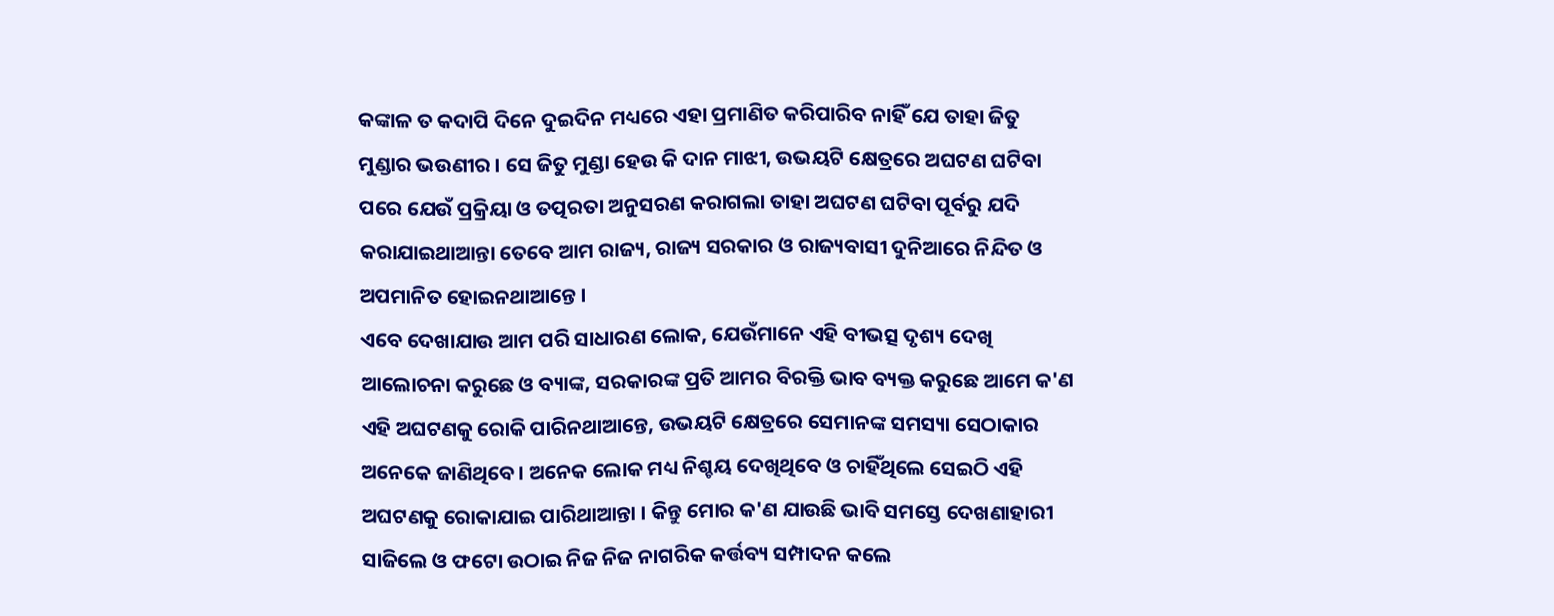କଙ୍କାଳ ତ କଦାପି ଦିନେ ଦୁଇଦିନ ମଧ୍ୟରେ ଏହା ପ୍ରମାଣିତ କରିପାରିବ ନାହିଁ ଯେ ତାହା ଜିତୁ ମୁଣ୍ଡାର ଭଉଣୀର । ସେ ଜିତୁ ମୁଣ୍ଡା ହେଉ କି ଦାନ ମାଝୀ, ଉଭୟଟି କ୍ଷେତ୍ରରେ ଅଘଟଣ ଘଟିବା ପରେ ଯେଉଁ ପ୍ରକ୍ରିୟା ଓ ତତ୍ପରତା ଅନୁସରଣ କରାଗଲା ତାହା ଅଘଟଣ ଘଟିବା ପୂର୍ବରୁ ଯଦି କରାଯାଇଥାଆନ୍ତା ତେବେ ଆମ ରାଜ୍ୟ, ରାଜ୍ୟ ସରକାର ଓ ରାଜ୍ୟବାସୀ ଦୁନିଆରେ ନିନ୍ଦିତ ଓ ଅପମାନିତ ହୋଇନଥାଆନ୍ତେ ।
ଏବେ ଦେଖାଯାଉ ଆମ ପରି ସାଧାରଣ ଲୋକ, ଯେଉଁମାନେ ଏହି ବୀଭତ୍ସ ଦୃଶ୍ୟ ଦେଖି ଆଲୋଚନା କରୁଛେ ଓ ବ୍ୟାଙ୍କ, ସରକାରଙ୍କ ପ୍ରତି ଆମର ବିରକ୍ତି ଭାବ ବ୍ୟକ୍ତ କରୁଛେ ଆମେ କ'ଣ ଏହି ଅଘଟଣକୁ ରୋକି ପାରିନଥାଆନ୍ତେ, ଉଭୟଟି କ୍ଷେତ୍ରରେ ସେମାନଙ୍କ ସମସ୍ୟା ସେଠାକାର ଅନେକେ ଜାଣିଥିବେ । ଅନେକ ଲୋକ ମଧ୍ୟ ନିଶ୍ଚୟ ଦେଖିଥିବେ ଓ ଚାହିଁଥିଲେ ସେଇଠି ଏହି ଅଘଟଣକୁ ରୋକାଯାଇ ପାରିଥାଆନ୍ତା । କିନ୍ତୁ ମୋର କ'ଣ ଯାଉଛି ଭାବି ସମସ୍ତେ ଦେଖଣାହାରୀ ସାଜିଲେ ଓ ଫଟୋ ଉଠାଇ ନିଜ ନିଜ ନାଗରିକ କର୍ତ୍ତବ୍ୟ ସମ୍ପାଦନ କଲେ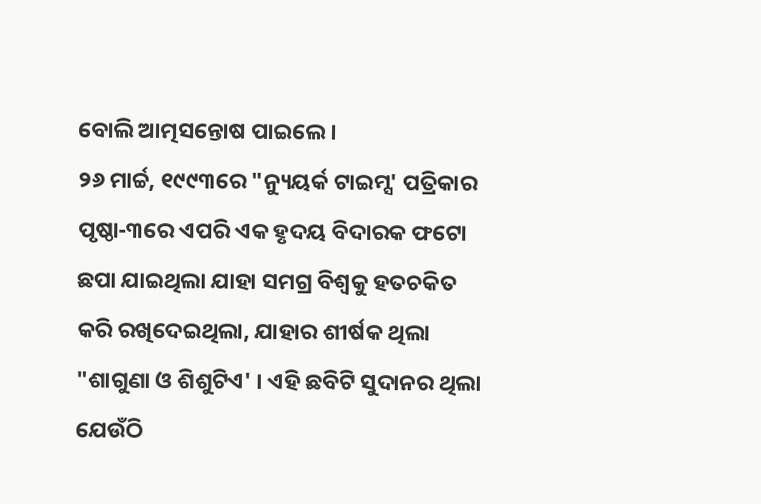ବୋଲି ଆତ୍ମସନ୍ତୋଷ ପାଇଲେ ।
୨୬ ମାର୍ଚ୍ଚ, ୧୯୯୩ରେ "ନ୍ୟୁୟର୍କ ଟାଇମ୍ସ' ପତ୍ରିକାର ପୃଷ୍ଠା-୩ରେ ଏପରି ଏକ ହୃଦୟ ବିଦାରକ ଫଟୋ ଛପା ଯାଇଥିଲା ଯାହା ସମଗ୍ର ବିଶ୍ୱକୁ ହତଚକିତ କରି ରଖିଦେଇଥିଲା, ଯାହାର ଶୀର୍ଷକ ଥିଲା "ଶାଗୁଣା ଓ ଶିଶୁଟିଏ' । ଏହି ଛବିଟି ସୁଦାନର ଥିଲା ଯେଉଁଠି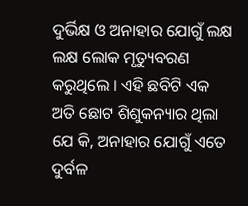ଦୁର୍ଭିକ୍ଷ ଓ ଅନାହାର ଯୋଗୁଁ ଲକ୍ଷ ଲକ୍ଷ ଲୋକ ମୃତ୍ୟୁବରଣ କରୁଥିଲେ । ଏହି ଛବିଟି ଏକ ଅତି ଛୋଟ ଶିଶୁକନ୍ୟାର ଥିଲା ଯେ କି, ଅନାହାର ଯୋଗୁଁ ଏତେ ଦୁର୍ବଳ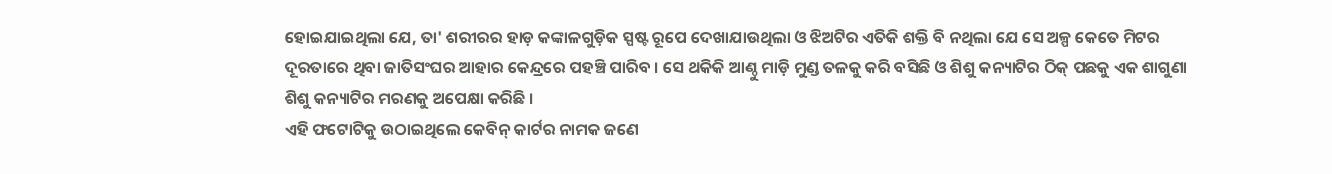ହୋଇଯାଇଥିଲା ଯେ, ତା' ଶରୀରର ହାଡ଼ କଙ୍କାଳଗୁଡ଼ିକ ସ୍ପଷ୍ଟ ରୂପେ ଦେଖାଯାଉଥିଲା ଓ ଝିଅଟିର ଏତିକି ଶକ୍ତି ବି ନଥିଲା ଯେ ସେ ଅଳ୍ପ କେତେ ମିଟର ଦୂରତାରେ ଥିବା ଜାତିସଂଘର ଆହାର କେନ୍ଦ୍ରରେ ପହଞ୍ଚି ପାରିବ । ସେ ଥକିକି ଆଣ୍ଠୁ ମାଡ଼ି ମୁଣ୍ଡ ତଳକୁ କରି ବସିଛି ଓ ଶିଶୁ କନ୍ୟାଟିର ଠିକ୍ ପଛକୁ ଏକ ଶାଗୁଣା ଶିଶୁ କନ୍ୟାଟିର ମରଣକୁ ଅପେକ୍ଷା କରିଛି ।
ଏହି ଫଟୋଟିକୁ ଉଠାଇଥିଲେ କେବିନ୍ କାର୍ଟର ନାମକ ଜଣେ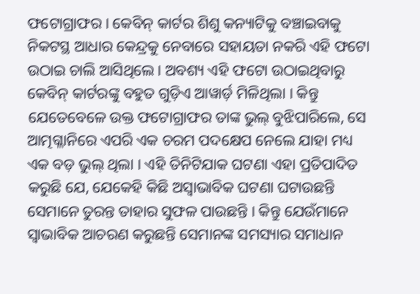ଫଟୋଗ୍ରାଫର । କେବିନ୍ କାର୍ଟର ଶିଶୁ କନ୍ୟାଟିକୁ ବଞ୍ଚାଇବାକୁ ନିକଟସ୍ଥ ଆଧାର କେନ୍ଦ୍ରକୁ ନେବାରେ ସହାୟତା ନକରି ଏହି ଫଟୋ ଉଠାଇ ଚାଲି ଆସିଥିଲେ । ଅବଶ୍ୟ ଏହି ଫଟୋ ଉଠାଇଥିବାରୁ କେବିନ୍ କାର୍ଟରଙ୍କୁ ବହୁତ ଗୁଡ଼ିଏ ଆୱାର୍ଡ଼ ମିଳିଥିଲା । କିନ୍ତୁ ଯେତେବେଳେ ଉକ୍ତ ଫଟୋଗ୍ରାଫର ତାଙ୍କ ଭୁଲ୍ ବୁଝିପାରିଲେ, ସେ ଆତ୍ମଗ୍ଳାନିରେ ଏପରି ଏକ ଚରମ ପଦକ୍ଷେପ ନେଲେ ଯାହା ମଧ୍ୟ ଏକ ବଡ଼ ଭୁଲ୍ ଥିଲା । ଏହି ତିନିଟିଯାକ ଘଟଣା ଏହା ପ୍ରତିପାଦିତ କରୁଛି ଯେ, ଯେକେହି କିଛି ଅସ୍ୱାଭାବିକ ଘଟଣା ଘଟାଉଛନ୍ତି ସେମାନେ ତୁରନ୍ତ ତାହାର ସୁଫଳ ପାଉଛନ୍ତି । କିନ୍ତୁ ଯେଉଁମାନେ ସ୍ୱାଭାବିକ ଆଚରଣ କରୁଛନ୍ତି ସେମାନଙ୍କ ସମସ୍ୟାର ସମାଧାନ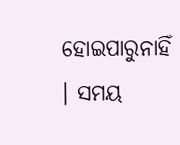ହୋଇପାରୁନାହିଁ । ସମୟ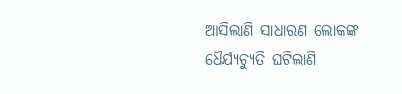ଆସିଲାଣି ସାଧାରଣ ଲୋକଙ୍କ ଧୈର୍ଯ୍ୟଚ୍ୟୁତି ଘଟିଲାଣି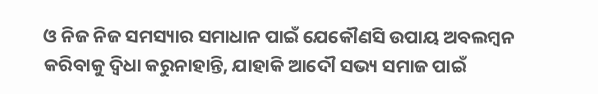ଓ ନିଜ ନିଜ ସମସ୍ୟାର ସମାଧାନ ପାଇଁ ଯେକୌଣସି ଉପାୟ ଅବଲମ୍ବନ କରିବାକୁ ଦ୍ୱିଧା କରୁନାହାନ୍ତି, ଯାହାକି ଆଦୌ ସଭ୍ୟ ସମାଜ ପାଇଁ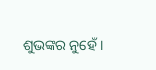ଶୁଭଙ୍କର ନୁହେଁ ।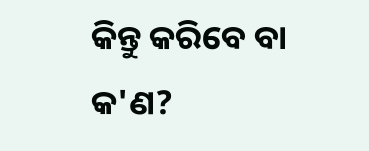କିନ୍ତୁ କରିବେ ବା କ'ଣ?